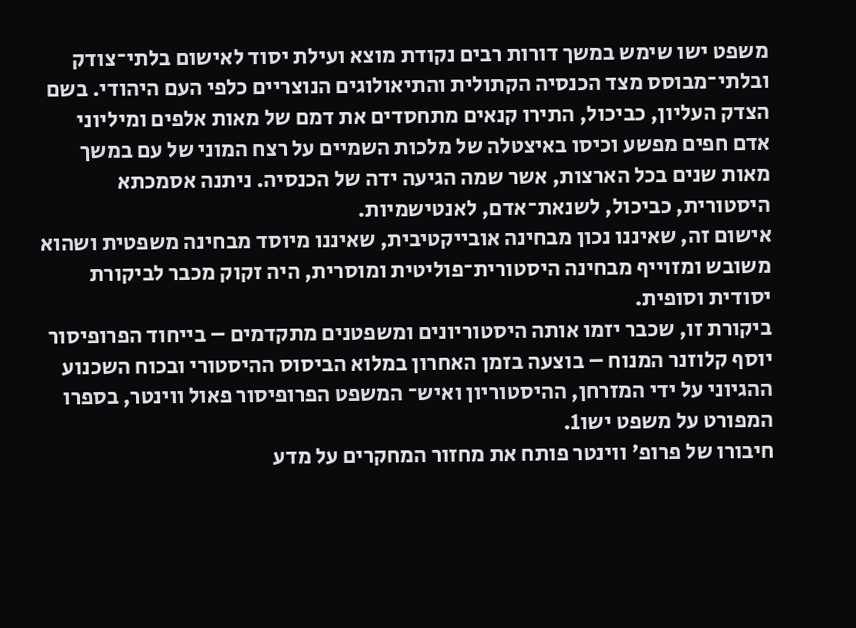משפט ישו שימש במשך דורות רבים נקודת מוצא ועילת יסוד לאישום בלתי־צודק ובלתי־מבוסס מצד הכנסיה הקתולית והתיאולוגים הנוצריים כלפי העם היהודי. בשם הצדק העליון, כביכול, התירו קנאים מתחסדים את דמם של מאות אלפים ומיליוני אדם חפים מפשע וכיסו באיצטלה של מלכות השמיים על רצח המוני של עם במשך מאות שנים בכל הארצות, אשר שמה הגיעה ידה של הכנסיה. ניתנה אסמכתא היסטורית, כביכול, לשנאת־אדם, לאנטישמיות.
אישום זה, שאיננו נכון מבחינה אובייקטיבית, שאיננו מיוסד מבחינה משפטית ושהוא משובש ומזוייף מבחינה היסטורית־פוליטית ומוסרית, היה זקוק מכבר לביקורת יסודית וסופית.
ביקורת זו, שכבר יזמו אותה היסטוריונים ומשפטנים מתקדמים – בייחוד הפרופיסור יוסף קלוזנר המנוח – בוצעה בזמן האחרון במלוא הביסוס ההיסטורי ובכוח השכנוע ההגיוני על ידי המזרחן, ההיסטוריון ואיש־ המשפט הפרופיסור פאול ווינטר, בספרו המפורט על משפט ישו1.
חיבורו של פרופ' ווינטר פותח את מחזור המחקרים על מדע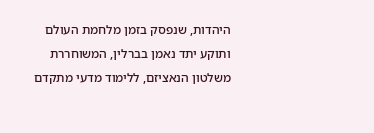היהדות, שנפסק בזמן מלחמת העולם ותוקע יתד נאמן בברלין, המשוחררת משלטון הנאציזם, ללימוד מדעי מתקדם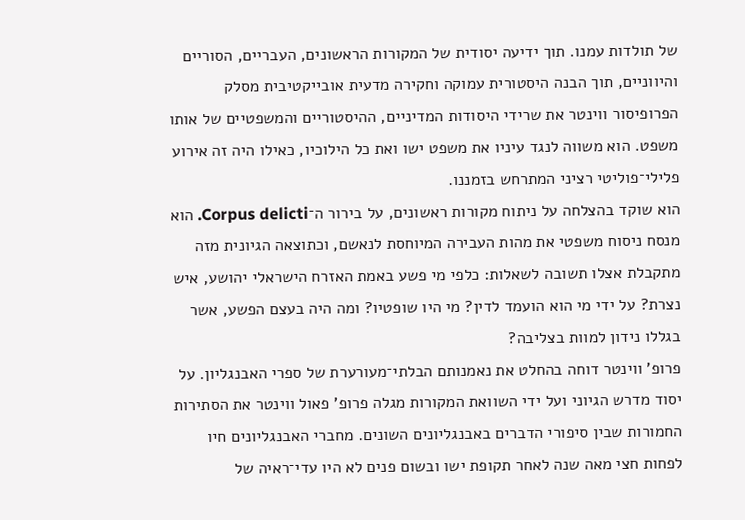של תולדות עמנו. תוך ידיעה יסודית של המקורות הראשונים, העבריים, הסוריים והיווניים, תוך הבנה היסטורית עמוקה וחקירה מדעית אובייקטיבית מסלק הפרופיסור ווינטר את שרידי היסודות המדיניים, ההיסטוריים והמשפטיים של אותו משפט. הוא משווה לנגד עיניו את משפט ישו ואת כל הילוכיו, כאילו היה זה אירוע פלילי־פוליטי רציני המתרחש בזמננו.
הוא שוקד בהצלחה על ניתוח מקורות ראשונים, על בירור ה־Corpus delicti. הוא מנסח ניסוח משפטי את מהות העבירה המיוחסת לנאשם, וכתוצאה הגיונית מזה מתקבלת אצלו תשובה לשאלות: כלפי מי פשע באמת האזרח הישראלי יהושע, איש נצרת? על ידי מי הוא הועמד לדין? מי היו שופטיו? ומה היה בעצם הפשע, אשר בגללו נידון למוות בצליבה?
פרופ' ווינטר דוחה בהחלט את נאמנותם הבלתי־מעורערת של ספרי האבנגליון. על יסוד מדרש הגיוני ועל ידי השוואת המקורות מגלה פרופ' פאול ווינטר את הסתירות החמורות שבין סיפורי הדברים באבנגליונים השונים. מחברי האבנגליונים חיו לפחות חצי מאה שנה לאחר תקופת ישו ובשום פנים לא היו עדי־ראיה של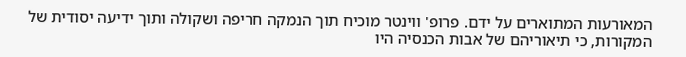המאורעות המתוארים על ידם. פרופ' ווינטר מוכיח תוך הנמקה חריפה ושקולה ותוך ידיעה יסודית של המקורות, כי תיאוריהם של אבות הכנסיה היו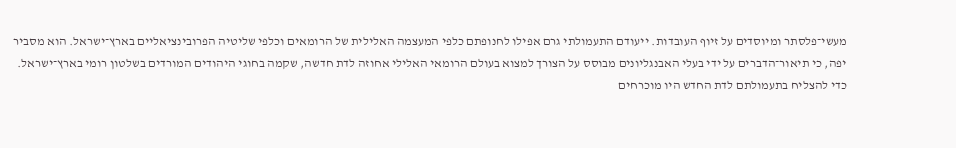מעשי־פלסתר ומיוסדים על זיוף העובדות. ייעודם התעמולתי גרם אפילו לחנופתם כלפי המעצמה האלילית של הרומאים וכלפי שליטיה הפרובינציאליים בארץ־ישראל. הוא מסביר יפה, כי תיאור־הדברים על ידי בעלי האבנגליונים מבוסס על הצורך למצוא בעולם הרומאי האלילי אחוזה לדת חדשה, שקמה בחוגי היהודים המורדים בשלטון רומי בארץ־ישראל. כדי להצליח בתעמולתם לדת החדש היו מוכרחים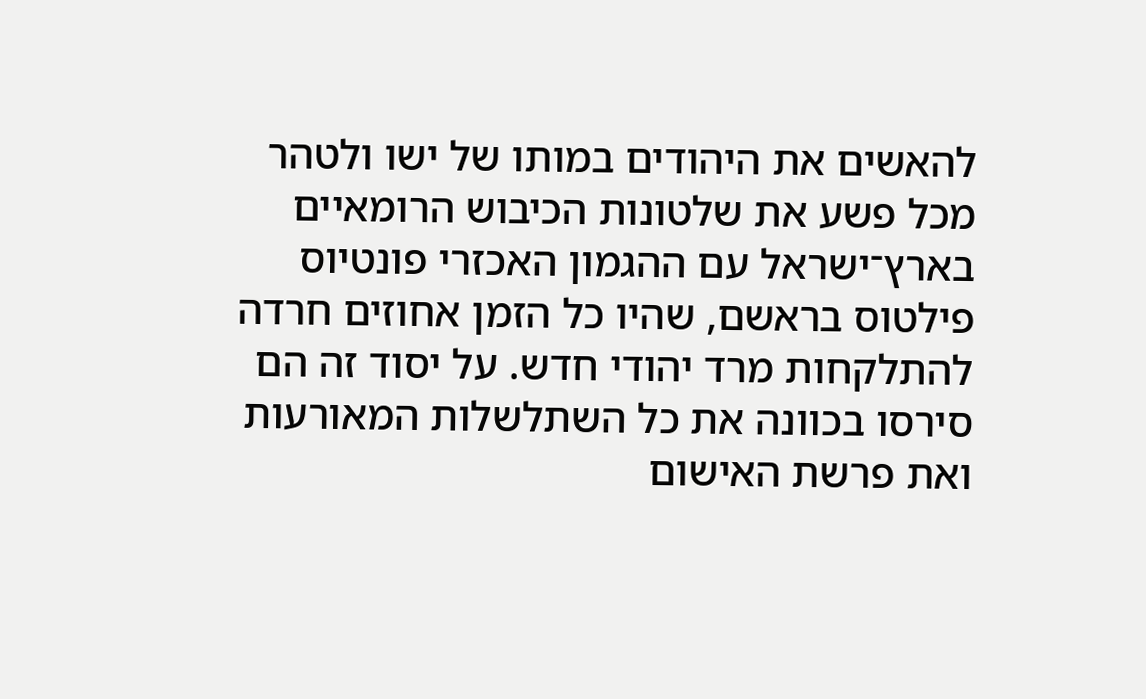להאשים את היהודים במותו של ישו ולטהר מכל פשע את שלטונות הכיבוש הרומאיים בארץ־ישראל עם ההגמון האכזרי פונטיוס פילטוס בראשם, שהיו כל הזמן אחוזים חרדה להתלקחות מרד יהודי חדש. על יסוד זה הם סירסו בכוונה את כל השתלשלות המאורעות ואת פרשת האישום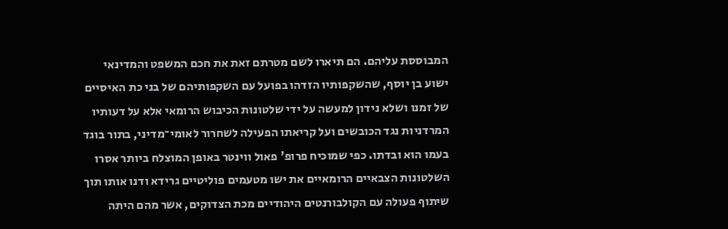המבוססת עליהם. הם תיארו לשם מטרתם זאת את חכם המשפט והמדינאי ישוע בן יוסף, שהשקפותיו הזדהו בפועל עם השקפותיהם של בני כת האיסיים של זמנו ושלא נידון למעשה על ידי שלטונות הכיבוש הרומאי אלא על דעותיו המרדניות נגד הכובשים ועל קריאתו הפעילה לשחרור לאומי־מדיני, בתור בוגד בעמו הוא ובדתו. כפי שמוכיח פרופ' פאול ווינטר באופן המוצלח ביותר אסרו השלטונות הצבאיים הרומאיים את ישו מטעמים פוליטיים גרידא ודנו אותו תוך שיתוף פעולה עם הקולבורנטים היהודיים מכת הצדוקים, אשר מהם היתה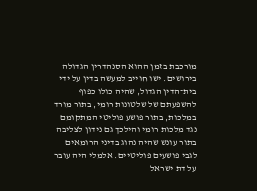מורכבת בזמן ההוא הסנהדרין הגדולה בירושים. ישו חוייב למעשה בדין על ידי בית־הדין הגדול, שהיה כולו כפוף להשפעתם של שלטונות רומי, בתור מורד במלכות, בתור פושע פוליטי המתקומם נגד מלכות רומי והילכך גם נידון לצליבה בתור עונש שהיה נהוג בדיני הרומאים לגבי פושעים פוליטיים. אלמלי היה עובר על דת ישראל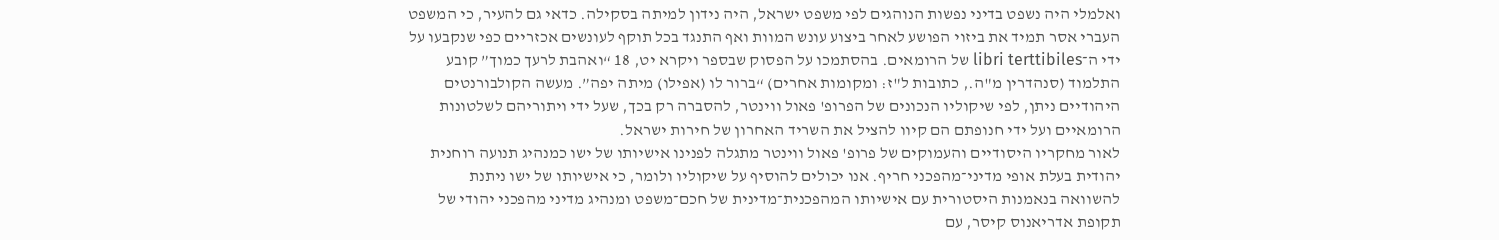ואלמלי היה נשפט בדיני נפשות הנוהגים לפי משפט ישראל, היה נידון למיתה בסקילה. כדאי גם להעיר, כי המשפט העברי אסר תמיד את ביזוי הפושע לאחר ביצוע עונש המוות ואף התנגד בכל תוקף לעונשים אכזריים כפי שנקבעו על ידי ה־libri terttibiles של הרומאים. בהסתמכו על הפסוק שבספר ויקרא יט, 18 “ואהבת לרעך כמוך” קובע התלמוד (סנהדרין מ"ה., כתובות ל"ז: ומקומות אחרים) “ברור לו (אפילו) מיתה יפה”. מעשה הקולבורנטים היהודיים ניתן, לפי שיקוליו הנכונים של הפרופ' פאול ווינטר, להסברה רק בכך, שעל ידי ויתוריהם לשלטונות הרומאיים ועל ידי חנופתם הם קיוו להציל את השריד האחרון של חירות ישראל.
לאור מחקריו היסודיים והעמוקים של פרופ' פאול ווינטר מתגלה לפנינו אישיותו של ישו כמנהיג תנועה רוחנית יהודית בעלת אופי מדיני־מהפכני חריף. אנו יכולים להוסיף על שיקוליו ולומר, כי אישיותו של ישו ניתנת להשוואה בנאמנות היסטורית עם אישיותו המהפכנית־מדינית של חכם־משפט ומנהיג מדיני מהפכני יהודי של תקופת אדריאנוס קיסר, עם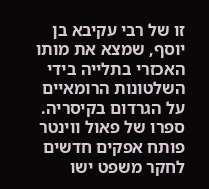זו של רבי עקיבא בן יוסף, שמצא את מותו האכזרי בתלייה בידי השלטונות הרומאיים על הגרדום בקיסריה.
ספרו של פאול ווינטר פותח אפקים חדשים לחקר משפט ישו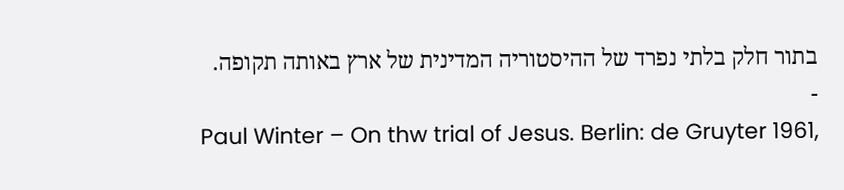בתור חלק בלתי נפרד של ההיסטוריה המדינית של ארץ באותה תקופה.
-
Paul Winter – On thw trial of Jesus. Berlin: de Gruyter 1961,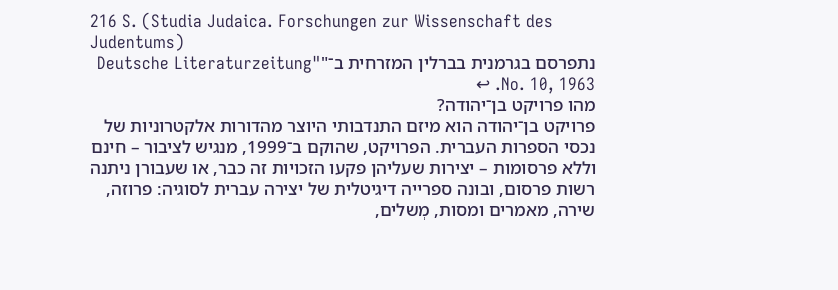216 S. (Studia Judaica. Forschungen zur Wissenschaft des Judentums)
נתפרסם בגרמנית בברלין המזרחית ב־"Deutsche Literaturzeitung" No. 10, 1963. ↩
מהו פרויקט בן־יהודה?
פרויקט בן־יהודה הוא מיזם התנדבותי היוצר מהדורות אלקטרוניות של נכסי הספרות העברית. הפרויקט, שהוקם ב־1999, מנגיש לציבור – חינם וללא פרסומות – יצירות שעליהן פקעו הזכויות זה כבר, או שעבורן ניתנה רשות פרסום, ובונה ספרייה דיגיטלית של יצירה עברית לסוגיה: פרוזה, שירה, מאמרים ומסות, מְשלים,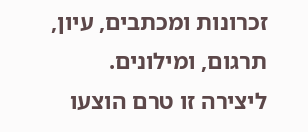זכרונות ומכתבים, עיון, תרגום, ומילונים.
ליצירה זו טרם הוצעו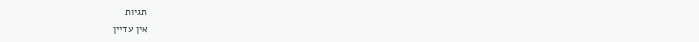תגיות
אין עדיין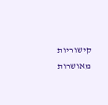קישוריות מאושרות